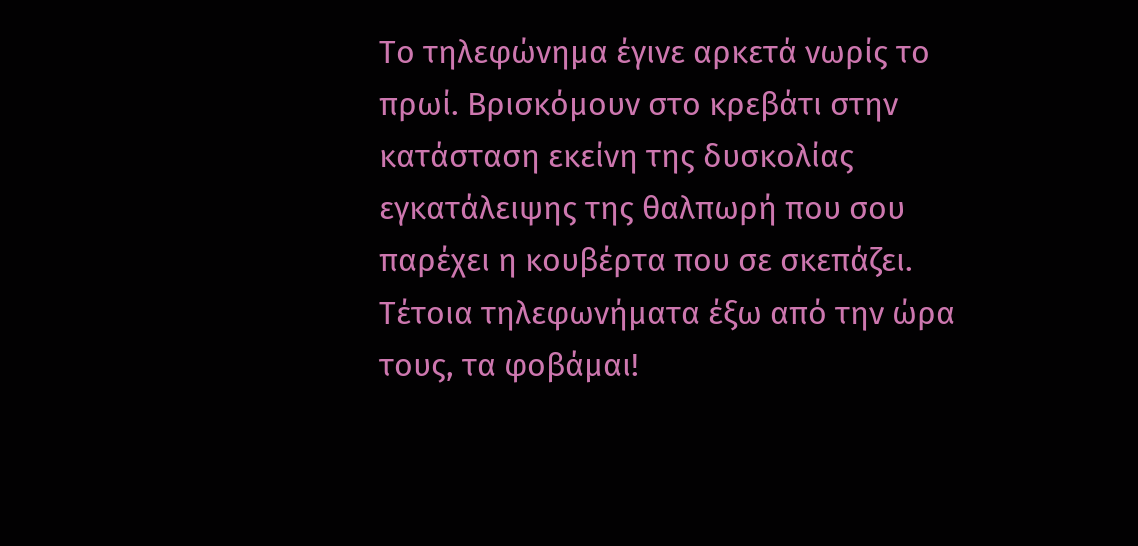Το τηλεφώνημα έγινε αρκετά νωρίς το πρωί. Βρισκόμουν στο κρεβάτι στην κατάσταση εκείνη της δυσκολίας εγκατάλειψης της θαλπωρή που σου παρέχει η κουβέρτα που σε σκεπάζει. Τέτοια τηλεφωνήματα έξω από την ώρα τους, τα φοβάμαι!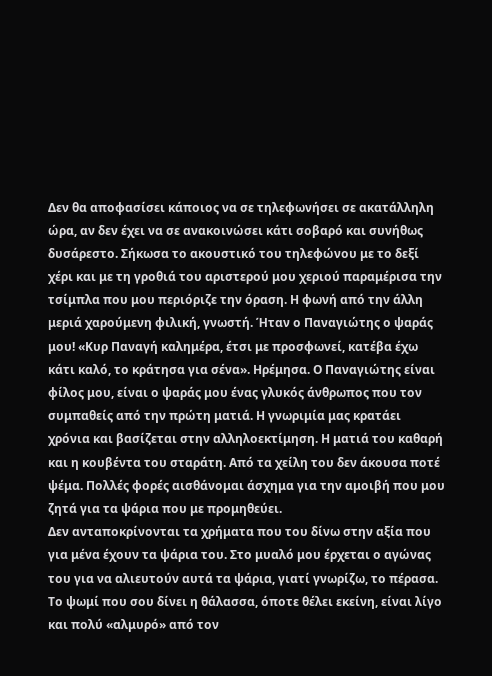Δεν θα αποφασίσει κάποιος να σε τηλεφωνήσει σε ακατάλληλη ώρα, αν δεν έχει να σε ανακοινώσει κάτι σοβαρό και συνήθως δυσάρεστο. Σήκωσα το ακουστικό του τηλεφώνου με το δεξί χέρι και με τη γροθιά του αριστερού μου χεριού παραμέρισα την τσίμπλα που μου περιόριζε την όραση. Η φωνή από την άλλη μεριά χαρούμενη φιλική, γνωστή. Ήταν ο Παναγιώτης ο ψαράς μου! «Κυρ Παναγή καλημέρα, έτσι με προσφωνεί, κατέβα έχω κάτι καλό, το κράτησα για σένα». Ηρέμησα. Ο Παναγιώτης είναι φίλος μου, είναι ο ψαράς μου ένας γλυκός άνθρωπος που τον συμπαθείς από την πρώτη ματιά. Η γνωριμία μας κρατάει χρόνια και βασίζεται στην αλληλοεκτίμηση. Η ματιά του καθαρή και η κουβέντα του σταράτη. Από τα χείλη του δεν άκουσα ποτέ ψέμα. Πολλές φορές αισθάνομαι άσχημα για την αμοιβή που μου ζητά για τα ψάρια που με προμηθεύει.
Δεν ανταποκρίνονται τα χρήματα που του δίνω στην αξία που για μένα έχουν τα ψάρια του. Στο μυαλό μου έρχεται ο αγώνας του για να αλιευτούν αυτά τα ψάρια, γιατί γνωρίζω, το πέρασα. Το ψωμί που σου δίνει η θάλασσα, όποτε θέλει εκείνη, είναι λίγο και πολύ «αλμυρό» από τον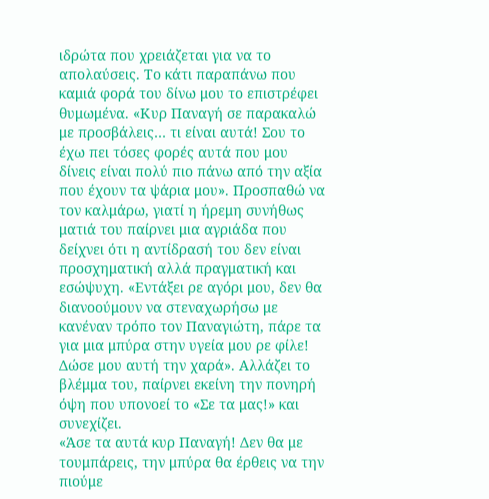ιδρώτα που χρειάζεται για να το απολαύσεις. Το κάτι παραπάνω που καμιά φορά του δίνω μου το επιστρέφει θυμωμένα. «Κυρ Παναγή σε παρακαλώ με προσβάλεις… τι είναι αυτά! Σου το έχω πει τόσες φορές αυτά που μου δίνεις είναι πολύ πιο πάνω από την αξία που έχουν τα ψάρια μου». Προσπαθώ να τον καλμάρω, γιατί η ήρεμη συνήθως ματιά του παίρνει μια αγριάδα που δείχνει ότι η αντίδρασή του δεν είναι προσχηματική αλλά πραγματική και εσώψυχη. «Εντάξει ρε αγόρι μου, δεν θα διανοούμουν να στεναχωρήσω με κανέναν τρόπο τον Παναγιώτη, πάρε τα για μια μπύρα στην υγεία μου ρε φίλε! Δώσε μου αυτή την χαρά». Αλλάζει το βλέμμα του, παίρνει εκείνη την πονηρή όψη που υπονοεί το «Σε τα μας!» και συνεχίζει.
«Άσε τα αυτά κυρ Παναγή! Δεν θα με τουμπάρεις, την μπύρα θα έρθεις να την πιούμε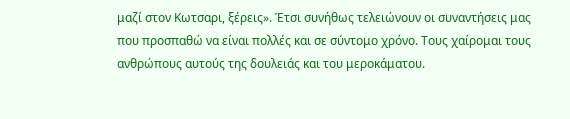μαζί στον Κωτσαρι, ξέρεις». Έτσι συνήθως τελειώνουν οι συναντήσεις μας που προσπαθώ να είναι πολλές και σε σύντομο χρόνο. Τους χαίρομαι τους ανθρώπους αυτούς της δουλειάς και του μεροκάματου.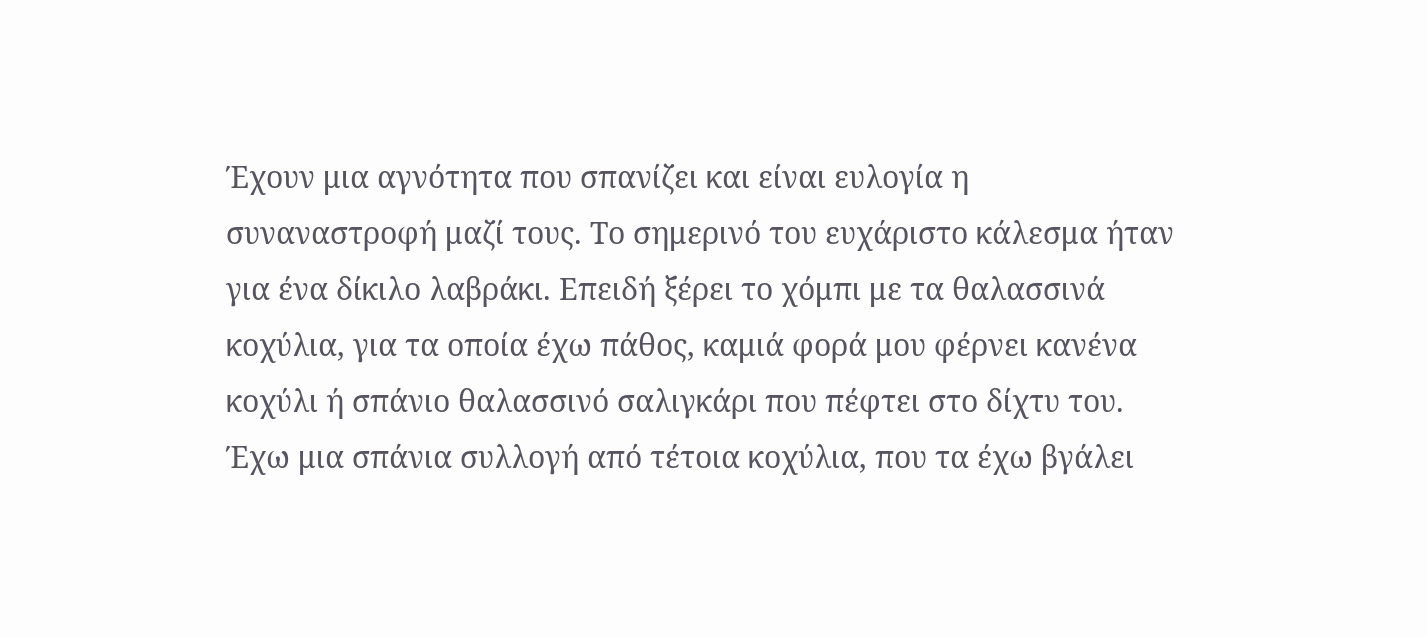Έχουν μια αγνότητα που σπανίζει και είναι ευλογία η συναναστροφή μαζί τους. Το σημερινό του ευχάριστο κάλεσμα ήταν για ένα δίκιλο λαβράκι. Επειδή ξέρει το χόμπι με τα θαλασσινά κοχύλια, για τα οποία έχω πάθος, καμιά φορά μου φέρνει κανένα κοχύλι ή σπάνιο θαλασσινό σαλιγκάρι που πέφτει στο δίχτυ του. Έχω μια σπάνια συλλογή από τέτοια κοχύλια, που τα έχω βγάλει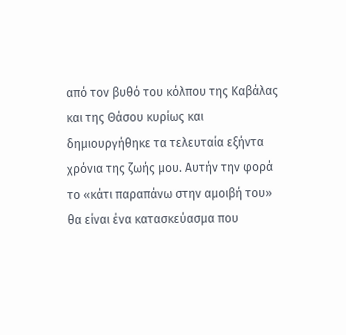από τον βυθό του κόλπου της Καβάλας και της Θάσου κυρίως και δημιουργήθηκε τα τελευταία εξήντα χρόνια της ζωής μου. Αυτήν την φορά το «κάτι παραπάνω στην αμοιβή του» θα είναι ένα κατασκεύασμα που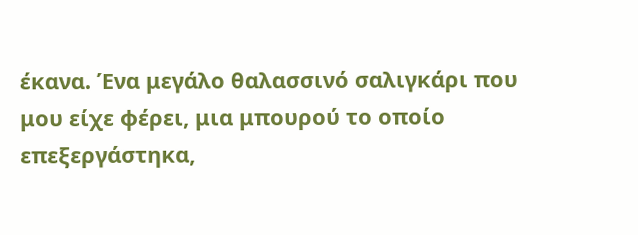έκανα. Ένα μεγάλο θαλασσινό σαλιγκάρι που μου είχε φέρει, μια μπουρού το οποίο επεξεργάστηκα,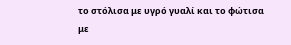το στόλισα με υγρό γυαλί και το φώτισα με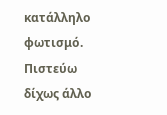κατάλληλο φωτισμό. Πιστεύω δίχως άλλο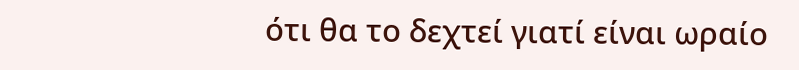ότι θα το δεχτεί γιατί είναι ωραίο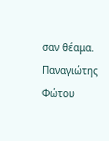σαν θέαμα.
Παναγιώτης Φώτου